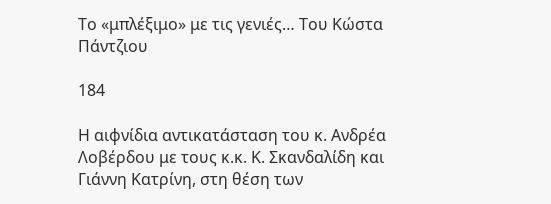Το «μπλέξιμο» με τις γενιές… Του Κώστα Πάντζιου

184

Η αιφνίδια αντικατάσταση του κ. Ανδρέα Λοβέρδου με τους κ.κ. Κ. Σκανδαλίδη και Γιάννη Κατρίνη, στη θέση των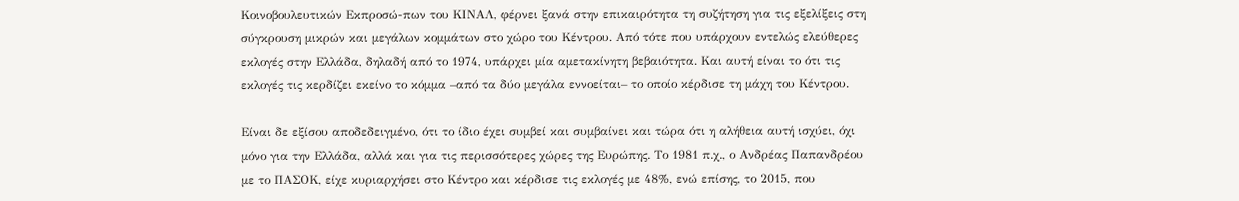Κοινοβουλευτικών Εκπροσώ-πων του ΚΙΝΑΛ, φέρνει ξανά στην επικαιρότητα τη συζήτηση για τις εξελίξεις στη σύγκρουση μικρών και μεγάλων κομμάτων στο χώρο του Κέντρου. Από τότε που υπάρχουν εντελώς ελεύθερες εκλογές στην Ελλάδα, δηλαδή από το 1974, υπάρχει μία αμετακίνητη βεβαιότητα. Και αυτή είναι το ότι τις εκλογές τις κερδίζει εκείνο το κόμμα –από τα δύο μεγάλα εννοείται– το οποίο κέρδισε τη μάχη του Κέντρου.

Είναι δε εξίσου αποδεδειγμένο, ότι το ίδιο έχει συμβεί και συμβαίνει και τώρα ότι η αλήθεια αυτή ισχύει, όχι μόνο για την Ελλάδα, αλλά και για τις περισσότερες χώρες της Ευρώπης. Το 1981 π.χ., ο Ανδρέας Παπανδρέου με το ΠΑΣΟΚ, είχε κυριαρχήσει στο Κέντρο και κέρδισε τις εκλογές με 48%, ενώ επίσης, το 2015, που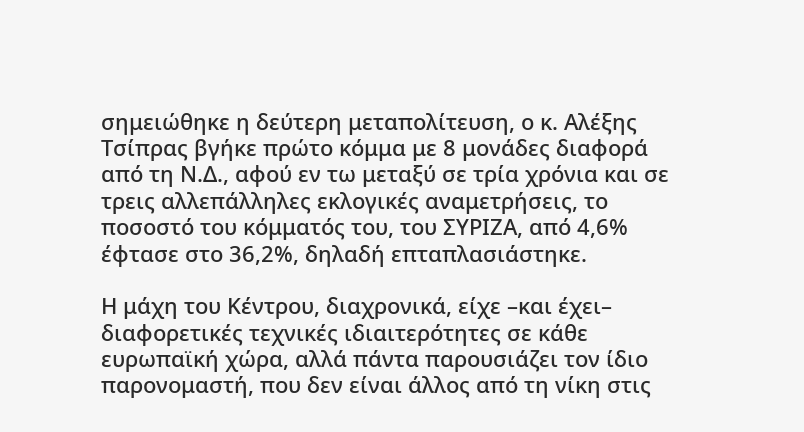σημειώθηκε η δεύτερη μεταπολίτευση, ο κ. Αλέξης Τσίπρας βγήκε πρώτο κόμμα με 8 μονάδες διαφορά από τη Ν.Δ., αφού εν τω μεταξύ σε τρία χρόνια και σε τρεις αλλεπάλληλες εκλογικές αναμετρήσεις, το ποσοστό του κόμματός του, του ΣΥΡΙΖΑ, από 4,6% έφτασε στο 36,2%, δηλαδή επταπλασιάστηκε.

Η μάχη του Κέντρου, διαχρονικά, είχε –και έχει– διαφορετικές τεχνικές ιδιαιτερότητες σε κάθε ευρωπαϊκή χώρα, αλλά πάντα παρουσιάζει τον ίδιο παρονομαστή, που δεν είναι άλλος από τη νίκη στις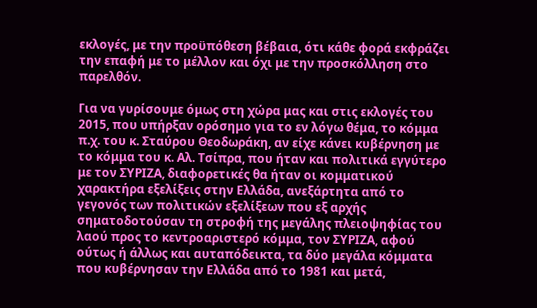εκλογές, με την προϋπόθεση βέβαια, ότι κάθε φορά εκφράζει την επαφή με το μέλλον και όχι με την προσκόλληση στο παρελθόν.

Για να γυρίσουμε όμως στη χώρα μας και στις εκλογές του 2015, που υπήρξαν ορόσημο για το εν λόγω θέμα, το κόμμα π.χ. του κ. Σταύρου Θεοδωράκη, αν είχε κάνει κυβέρνηση με το κόμμα του κ. Αλ. Τσίπρα, που ήταν και πολιτικά εγγύτερο με τον ΣΥΡΙΖΑ, διαφορετικές θα ήταν οι κομματικού χαρακτήρα εξελίξεις στην Ελλάδα, ανεξάρτητα από το γεγονός των πολιτικών εξελίξεων που εξ αρχής σηματοδοτούσαν τη στροφή της μεγάλης πλειοψηφίας του λαού προς το κεντροαριστερό κόμμα, τον ΣΥΡΙΖΑ, αφού ούτως ή άλλως και αυταπόδεικτα, τα δύο μεγάλα κόμματα που κυβέρνησαν την Ελλάδα από το 1981 και μετά,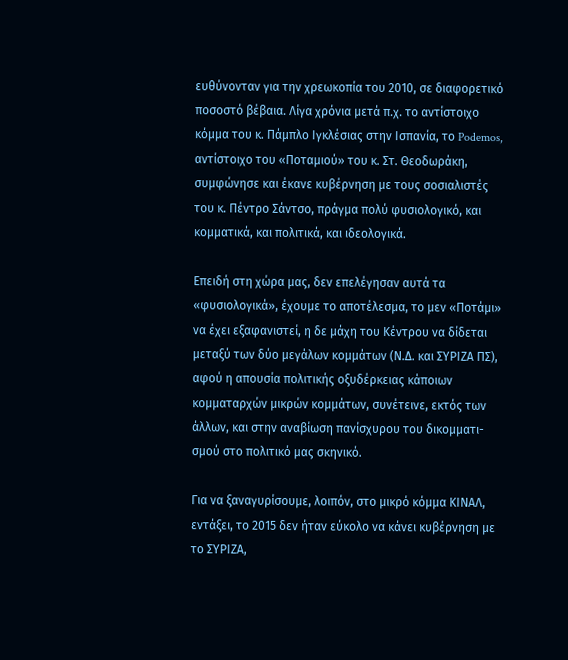ευθύνονταν για την χρεωκοπία του 2010, σε διαφορετικό ποσοστό βέβαια. Λίγα χρόνια μετά π.χ. το αντίστοιχο κόμμα του κ. Πάμπλο Ιγκλέσιας στην Ισπανία, το Podemos, αντίστοιχο του «Ποταμιού» του κ. Στ. Θεοδωράκη, συμφώνησε και έκανε κυβέρνηση με τους σοσιαλιστές του κ. Πέντρο Σάντσο, πράγμα πολύ φυσιολογικό, και κομματικά, και πολιτικά, και ιδεολογικά.

Επειδή στη χώρα μας, δεν επελέγησαν αυτά τα «φυσιολογικά», έχουμε το αποτέλεσμα, το μεν «Ποτάμι» να έχει εξαφανιστεί, η δε μάχη του Κέντρου να δίδεται μεταξύ των δύο μεγάλων κομμάτων (Ν.Δ. και ΣΥΡΙΖΑ ΠΣ), αφού η απουσία πολιτικής οξυδέρκειας κάποιων κομματαρχών μικρών κομμάτων, συνέτεινε, εκτός των άλλων, και στην αναβίωση πανίσχυρου του δικομματι-σμού στο πολιτικό μας σκηνικό.

Για να ξαναγυρίσουμε, λοιπόν, στο μικρό κόμμα ΚΙΝΑΛ, εντάξει, το 2015 δεν ήταν εύκολο να κάνει κυβέρνηση με το ΣΥΡΙΖΑ,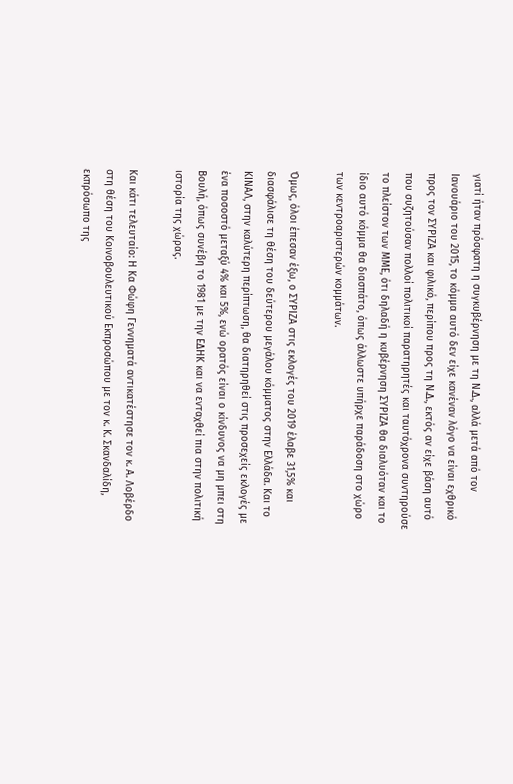γιατί ήταν πρόσφατη η συγκυβέρνηση με τη Ν.Δ., αλλά μετά από τον Ιανουάριο του 2015, το κόμμα αυτό δεν είχε κανέναν λόγο να είναι εχθρικό προς τον ΣΥΡΙΖΑ και φιλικό, περίπου προς τη Ν.Δ., εκτός αν είχε βάση αυτό που συζητούσαν πολλοί πολιτικοί παρατηρητές και ταυτόχρονα συντηρούσε το πλείστον των ΜΜΕ, ότι δηλαδή η κυβέρνηση ΣΥΡΙΖΑ θα διαλυόταν και το ίδιο αυτό κόμμα θα διασπάτο, όπως άλλωστε υπήρχε παράδοση στο χώρο των κεντροαριστερών κομμάτων.

Όμως, όλοι έπεσαν έξω, ο ΣΥΡΙΖΑ στις εκλογές του 2019 έλαβε 31,5% και διασφάλισε τη θέση του δεύτερου μεγάλου κόμματος στην Ελλάδα. Και το ΚΙΝΑΛ, στην καλύτερη περίπτωση, θα διατηρηθεί στις προσεχείς εκλογές με ένα ποσοστό μεταξύ 4% και 5%, ενώ ορατός είναι ο κίνδυνος να μη μπει στη Βουλή, όπως συνέβη το 1981 με την ΕΔΗΚ και να ενταχθεί πια στην πολιτική ιστορία της χώρας.

Και κάτι τελευταίο: Η Κα Φώφη Γεννηματά αντικατέστησε τον κ. Α. Λοβέρδο στη θέση του Κοινοβουλευτικού Εκπροσώπου με τον κ. Κ. Σκανδαλίδη, εκπρόσωπο της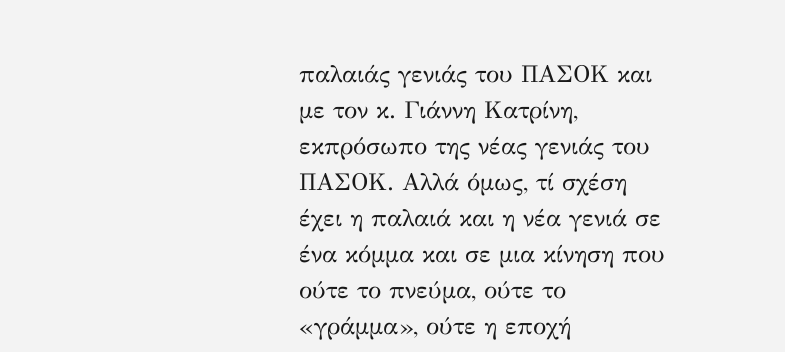παλαιάς γενιάς του ΠΑΣΟΚ και με τον κ. Γιάννη Κατρίνη, εκπρόσωπο της νέας γενιάς του ΠΑΣΟΚ. Αλλά όμως, τί σχέση έχει η παλαιά και η νέα γενιά σε ένα κόμμα και σε μια κίνηση που ούτε το πνεύμα, ούτε το «γράμμα», ούτε η εποχή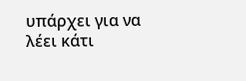υπάρχει για να λέει κάτι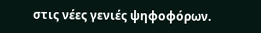στις νέες γενιές ψηφοφόρων.